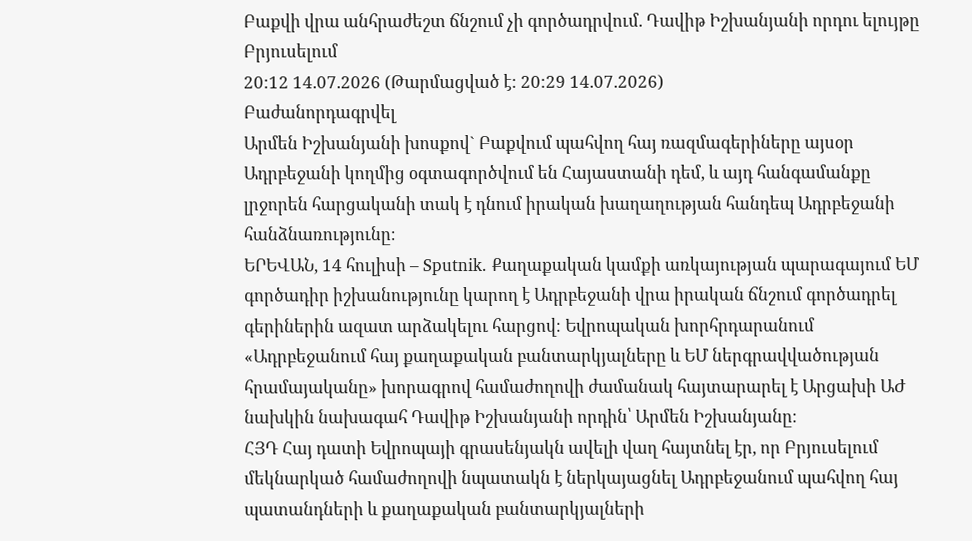Բաքվի վրա անհրաժեշտ ճնշում չի գործադրվում. Դավիթ Իշխանյանի որդու ելույթը Բրյուսելում
20:12 14.07.2026 (Թարմացված է: 20:29 14.07.2026)
Բաժանորդագրվել
Արմեն Իշխանյանի խոսքով` Բաքվում պահվող հայ ռազմագերիները այսօր Ադրբեջանի կողմից օգտագործվում են Հայաստանի դեմ, և այդ հանգամանքը լրջորեն հարցականի տակ է դնում իրական խաղաղության հանդեպ Ադրբեջանի հանձնառությունը։
ԵՐԵՎԱՆ, 14 հուլիսի – Sputnik․ Քաղաքական կամքի առկայության պարագայում ԵՄ գործադիր իշխանությունը կարող է Ադրբեջանի վրա իրական ճնշում գործադրել գերիներին ազատ արձակելու հարցով։ Եվրոպական խորհրդարանում «Ադրբեջանում հայ քաղաքական բանտարկյալները և ԵՄ ներգրավվածության հրամայականը» խորագրով համաժողովի ժամանակ հայտարարել է Արցախի ԱԺ նախկին նախագահ Դավիթ Իշխանյանի որդին՝ Արմեն Իշխանյանը։
ՀՅԴ Հայ դատի Եվրոպայի գրասենյակն ավելի վաղ հայտնել էր, որ Բրյուսելում մեկնարկած համաժողովի նպատակն է ներկայացնել Ադրբեջանում պահվող հայ պատանդների և քաղաքական բանտարկյալների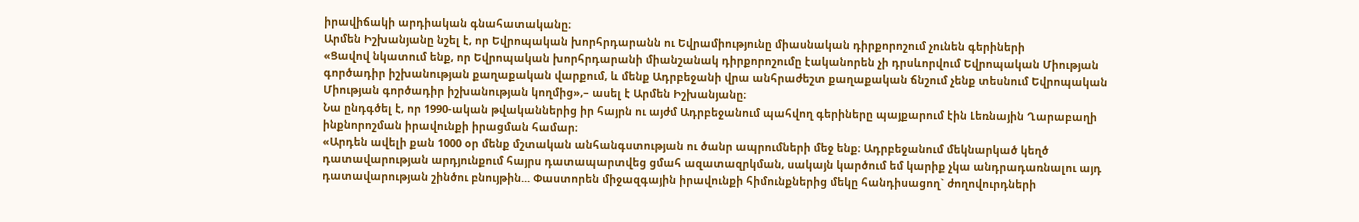իրավիճակի արդիական գնահատականը։
Արմեն Իշխանյանը նշել է, որ Եվրոպական խորհրդարանն ու Եվրամիությունը միասնական դիրքորոշում չունեն գերիների
«Ցավով նկատում ենք, որ Եվրոպական խորհրդարանի միանշանակ դիրքորոշումը էականորեն չի դրսևորվում Եվրոպական Միության գործադիր իշխանության քաղաքական վարքում, և մենք Ադրբեջանի վրա անհրաժեշտ քաղաքական ճնշում չենք տեսնում Եվրոպական Միության գործադիր իշխանության կողմից»,– ասել է Արմեն Իշխանյանը։
Նա ընդգծել է, որ 1990-ական թվականներից իր հայրն ու այժմ Ադրբեջանում պահվող գերիները պայքարում էին Լեռնային Ղարաբաղի ինքնորոշման իրավունքի իրացման համար։
«Արդեն ավելի քան 1000 օր մենք մշտական անհանգստության ու ծանր ապրումների մեջ ենք։ Ադրբեջանում մեկնարկած կեղծ դատավարության արդյունքում հայրս դատապարտվեց ցմահ ազատազրկման, սակայն կարծում եմ կարիք չկա անդրադառնալու այդ դատավարության շինծու բնույթին... Փաստորեն միջազգային իրավունքի հիմունքներից մեկը հանդիսացող` ժողովուրդների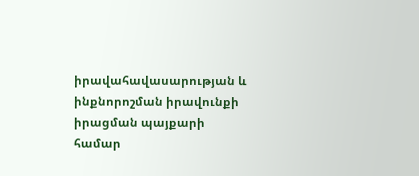իրավահավասարության և ինքնորոշման իրավունքի իրացման պայքարի համար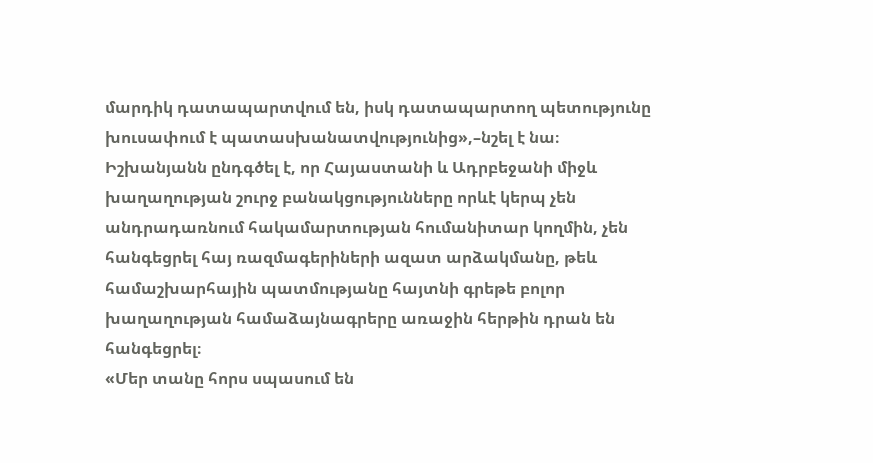մարդիկ դատապարտվում են, իսկ դատապարտող պետությունը խուսափում է պատասխանատվությունից»,–նշել է նա։
Իշխանյանն ընդգծել է, որ Հայաստանի և Ադրբեջանի միջև խաղաղության շուրջ բանակցությունները որևէ կերպ չեն անդրադառնում հակամարտության հումանիտար կողմին, չեն հանգեցրել հայ ռազմագերիների ազատ արձակմանը, թեև համաշխարհային պատմությանը հայտնի գրեթե բոլոր խաղաղության համաձայնագրերը առաջին հերթին դրան են հանգեցրել։
«Մեր տանը հորս սպասում են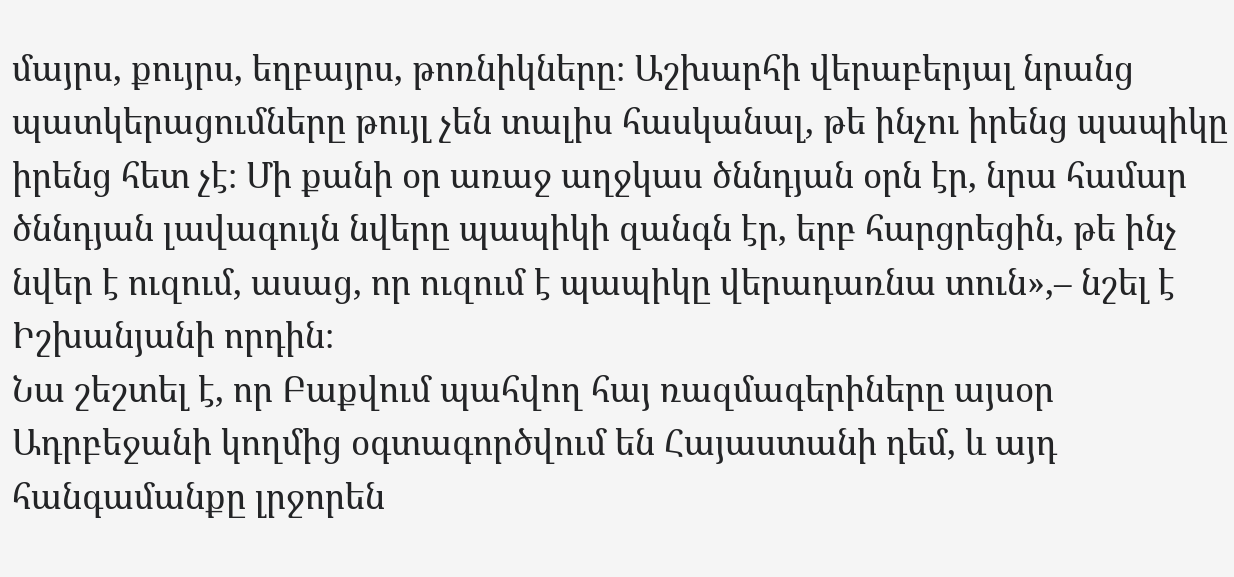մայրս, քույրս, եղբայրս, թոռնիկները։ Աշխարհի վերաբերյալ նրանց պատկերացումները թույլ չեն տալիս հասկանալ, թե ինչու իրենց պապիկը իրենց հետ չէ։ Մի քանի օր առաջ աղջկաս ծննդյան օրն էր, նրա համար ծննդյան լավագույն նվերը պապիկի զանգն էր, երբ հարցրեցին, թե ինչ նվեր է ուզում, ասաց, որ ուզում է պապիկը վերադառնա տուն»,– նշել է Իշխանյանի որդին։
Նա շեշտել է, որ Բաքվում պահվող հայ ռազմագերիները այսօր Ադրբեջանի կողմից օգտագործվում են Հայաստանի դեմ, և այդ հանգամանքը լրջորեն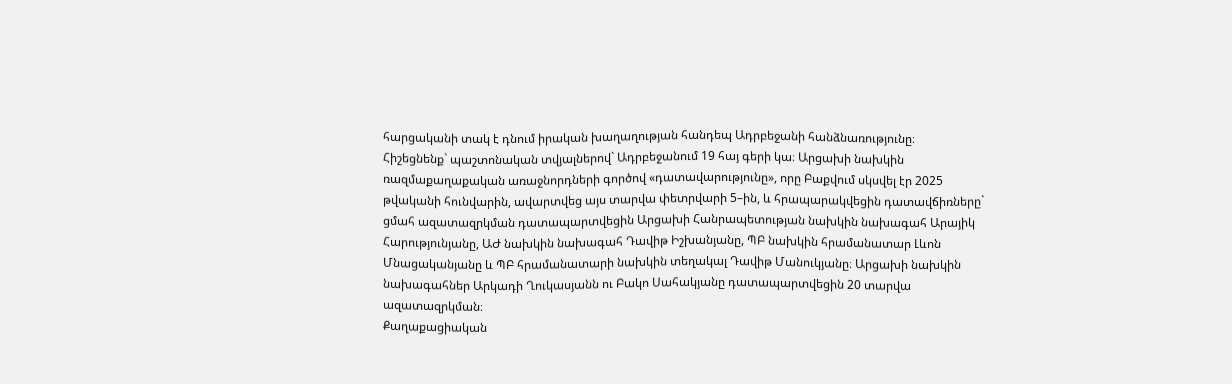հարցականի տակ է դնում իրական խաղաղության հանդեպ Ադրբեջանի հանձնառությունը։
Հիշեցնենք` պաշտոնական տվյալներով` Ադրբեջանում 19 հայ գերի կա։ Արցախի նախկին ռազմաքաղաքական առաջնորդների գործով «դատավարությունը», որը Բաքվում սկսվել էր 2025 թվականի հունվարին, ավարտվեց այս տարվա փետրվարի 5–ին, և հրապարակվեցին դատավճիռները` ցմահ ազատազրկման դատապարտվեցին Արցախի Հանրապետության նախկին նախագահ Արայիկ Հարությունյանը, ԱԺ նախկին նախագահ Դավիթ Իշխանյանը, ՊԲ նախկին հրամանատար Լևոն Մնացականյանը և ՊԲ հրամանատարի նախկին տեղակալ Դավիթ Մանուկյանը։ Արցախի նախկին նախագահներ Արկադի Ղուկասյանն ու Բակո Սահակյանը դատապարտվեցին 20 տարվա ազատազրկման։
Քաղաքացիական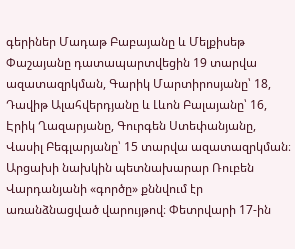գերիներ Մադաթ Բաբայանը և Մելքիսեթ Փաշայանը դատապարտվեցին 19 տարվա ազատազրկման, Գարիկ Մարտիրոսյանը՝ 18, Դավիթ Ալահվերդյանը և Լևոն Բալայանը՝ 16, Էրիկ Ղազարյանը, Գուրգեն Ստեփանյանը, Վասիլ Բեգլարյանը՝ 15 տարվա ազատազրկման։
Արցախի նախկին պետնախարար Ռուբեն Վարդանյանի «գործը» քննվում էր առանձնացված վարույթով։ Փետրվարի 17-ին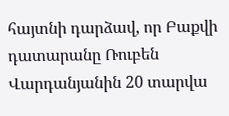հայտնի դարձավ, որ Բաքվի դատարանը Ռուբեն Վարդանյանին 20 տարվա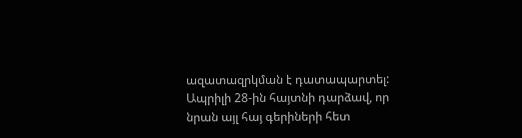ազատազրկման է դատապարտել: Ապրիլի 28-ին հայտնի դարձավ, որ նրան այլ հայ գերիների հետ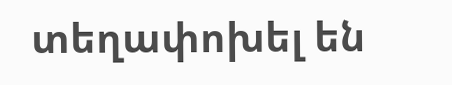տեղափոխել են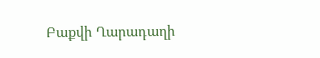Բաքվի Ղարադաղի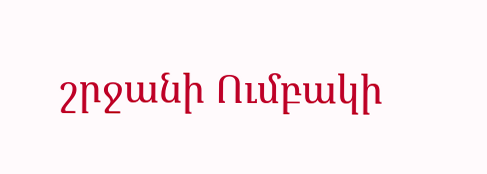շրջանի Ումբակի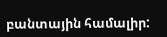բանտային համալիր: